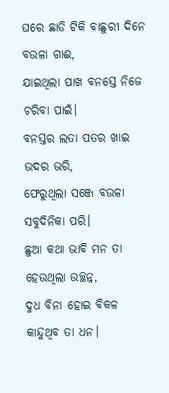ଘରେ ଛାଡି ଟିକି ବାଛୁରୀ ଦିନେ ବଉଳା ଗାଈ,
ଯାଇଥିଲା ପାଖ ବନସ୍ତେ ନିଜେ ଚରିବା ପାଇଁ।
ବନସ୍ତର ଲତା ପତର ଖାଇ ଉଦର ଭରି,
ଫେରୁଥିଲା ସଞ୍ଜେ ବଉଳା ସବୁଦିନିକା ପରି।
ଛୁଆ କଥା ଭାବି ମନ ତା ହେଉଥିଲା ଉଚ୍ଛନ୍ନ,
ଦୁଧ ବିନା ହୋଇ ବିକଳ କାନ୍ଦୁଥିବ ତା ଧନ।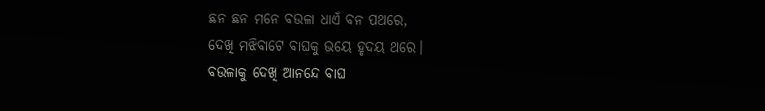ଛନ ଛନ ମନେ ବଉଳା ଧାଏଁ ବନ ପଥରେ,
ଦେଖି ମଝିବାଟେ ବାଘକୁ ଭୟେ ହୃଦୟ ଥରେ।
ବଉଳାକୁ ଦେଖି ଆନନ୍ଦେ ବାଘ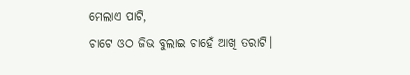ମେଲାଏ ପାଟି,
ଚାଟେ ଓଠ ଜିଭ ବୁଲାଇ ଚାହେଁ ଆଖି ତରାଟି।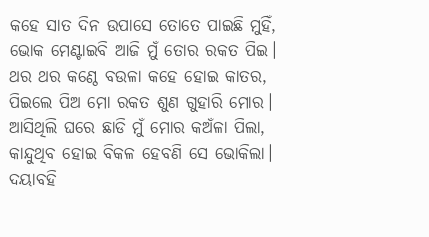କହେ ସାତ ଦିନ ଉପାସେ ତୋତେ ପାଇଛି ମୁହିଁ,
ଭୋକ ମେଣ୍ଟାଇବି ଆଜି ମୁଁ ତୋର ରକତ ପିଇ।
ଥର ଥର କଣ୍ଠେ ବଉଳା କହେ ହୋଇ କାତର,
ପିଇଲେ ପିଅ ମୋ ରକତ ଶୁଣ ଗୁହାରି ମୋର।
ଆସିଥିଲି ଘରେ ଛାଡି ମୁଁ ମୋର କଅଁଳା ପିଲା,
କାନ୍ଦୁଥିବ ହୋଇ ବିକଳ ହେବଣି ସେ ଭୋକିଲା।
ଦୟାବହି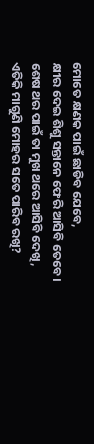ମୋତେ କ୍ଷଣକ ପାଇଁ ଛାଡିବ ଯେବେ,
କ୍ଷୀର ଦେଇ ଶିଶୁ ସନ୍ତାନେ ଫେରି ଆସିବି ତେବେ।
ଶେଷ ଥର ପାଇଁ ତା ମୁଖ ଥରେ ଆସିବି ଦେଖି,
ଏତିକି ମାଗୁଣି ମୋହର ସତେ ପାରିବ ରଖି?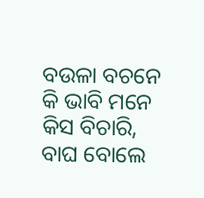ବଉଳା ବଚନେ କି ଭାବି ମନେ କିସ ବିଚାରି,
ବାଘ ବୋଲେ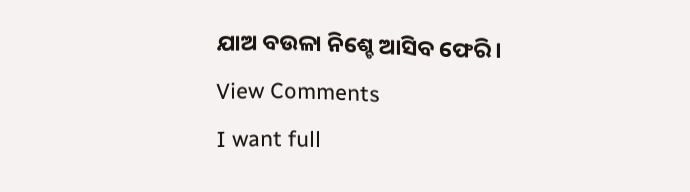ଯାଅ ବଉଳା ନିଶ୍ଚେ ଆସିବ ଫେରି।
View Comments
I want full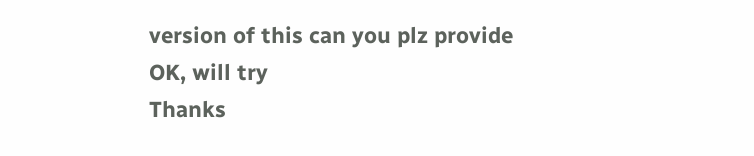version of this can you plz provide
OK, will try
Thanks